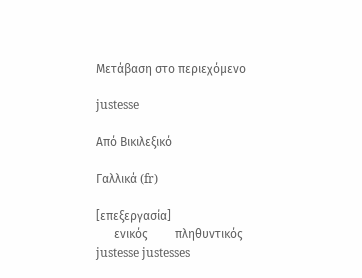Μετάβαση στο περιεχόμενο

justesse

Από Βικιλεξικό

Γαλλικά (fr)

[επεξεργασία]
      ενικός         πληθυντικός
justesse justesses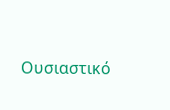Ουσιαστικό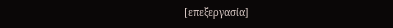[επεξεργασία]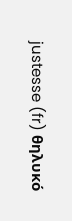justesse (fr) θηλυκό